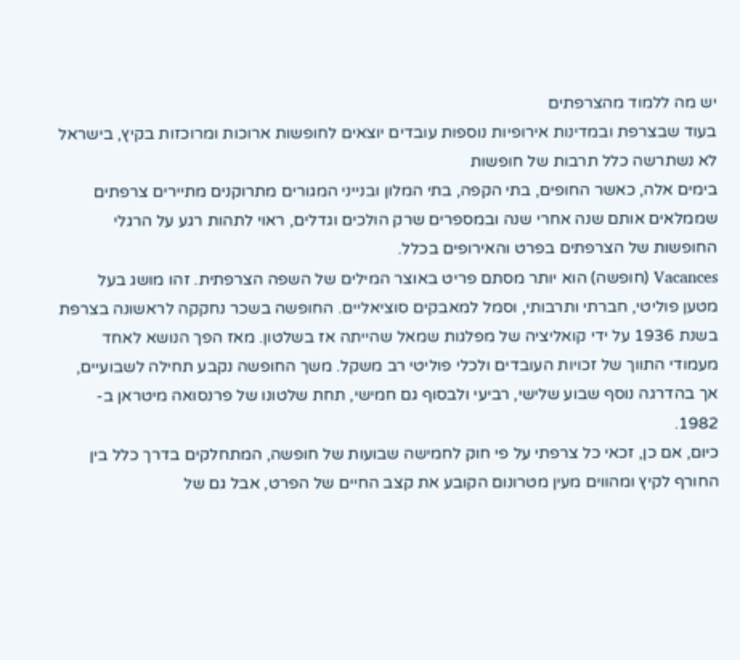יש מה ללמוד מהצרפתים
בעוד שבצרפת ובמדינות אירופיות נוספות עובדים יוצאים לחופשות ארוכות ומרוכזות בקיץ, בישראל לא נשתרשה כלל תרבות של חופשות
בימים אלה, כאשר החופים, בתי הקפה, בתי המלון ובנייני המגורים מתרוקנים מתיירים צרפתים שממלאים אותם שנה אחרי שנה ובמספרים שרק הולכים וגדלים, ראוי לתהות רגע על הרגלי החופשות של הצרפתים בפרט והאירופים בכלל.
Vacances (חופשה) הוא יותר מסתם פריט באוצר המילים של השפה הצרפתית. זהו מושג בעל מטען פוליטי, חברתי ותרבותי, וסמל למאבקים סוציאליים. החופשה בשכר נחקקה לראשונה בצרפת בשנת 1936 על ידי קואליציה של מפלגות שמאל שהייתה אז בשלטון. מאז הפך הנושא לאחד מעמודי התווך של זכויות העובדים ולכלי פוליטי רב משקל. משך החופשה נקבע תחילה לשבועיים, אך בהדרגה נוסף שבוע שלישי, רביעי ולבסוף גם חמישי, תחת שלטונו של פרנסואה מיטראן ב- 1982.
כיום, אם כן, זכאי כל צרפתי על פי חוק לחמישה שבועות של חופשה, המתחלקים בדרך כלל בין החורף לקיץ ומהווים מעין מטרונום הקובע את קצב החיים של הפרט, אבל גם של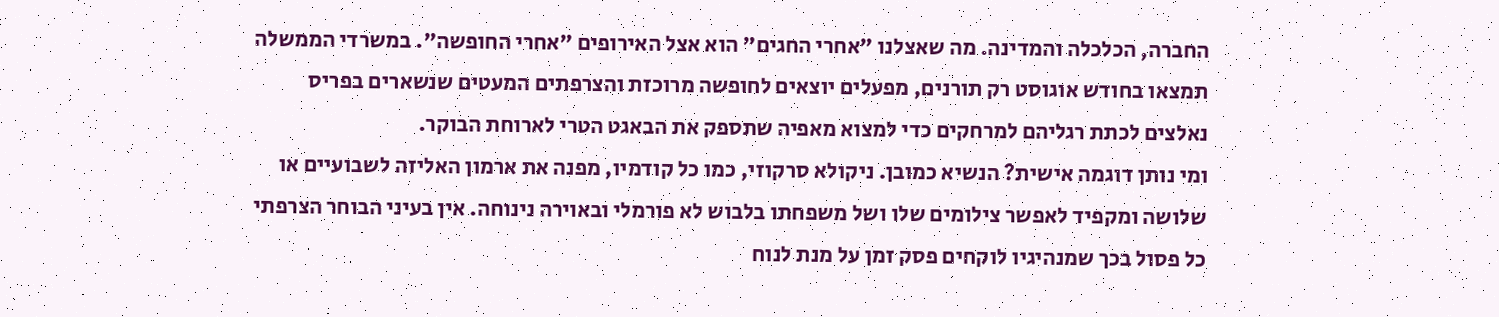החברה, הכלכלה והמדינה. מה שאצלנו "אחרי החגים" הוא אצל האירופים "אחרי החופשה". במשרדי הממשלה תמצאו בחודש אוגוסט רק תורנים, מפעלים יוצאים לחופשה מרוכזת והצרפתים המעטים שנשארים בפריס נאלצים לכתת רגליהם למרחקים כדי למצוא מאפיה שתספק את הבאגט הטרי לארוחת הבוקר.
ומי נותן דוגמה אישית? הנשיא כמובן. ניקולא סרקוזי, כמו כל קודמיו, מפנה את ארמון האליזה לשבועיים או שלושה ומקפיד לאפשר צילומים שלו ושל משפחתו בלבוש לא פורמלי ובאוירה נינוחה. אין בעיני הבוחר הצרפתי כל פסול בכך שמנהיגיו לוקחים פסק זמן על מנת לנוח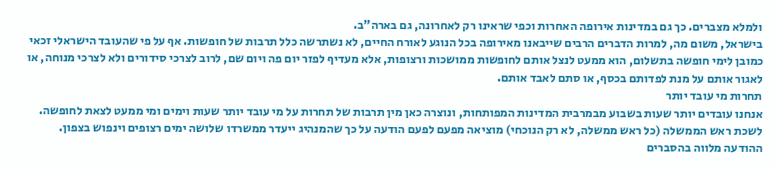ולמלא מצברים. כך גם במדינות אירופה האחרות וכפי שראינו רק לאחרונה, גם בארה"ב.
בישראל, משום מה, למרות הדברים הרבים שייבאנו מאירופה בכל הנוגע לאורח החיים, לא נשתרשה כלל תרבות של חופשות. אף על פי שהעובד הישראלי זכאי כמובן לימי חופשה בתשלום, הוא ממעט לנצל אותם לחופשות ממושכות ורצופות, אלא מעדיף לפזר יום פה ויום שם, לרוב לצרכי סידורים ולא לצרכי מנוחה, או לאגור אותם על מנת לפדותם בכסף, או סתם לאבד אותם.
תחרות מי עובד יותר
אנחנו עובדים יותר שעות בשבוע מבמרבית המדינות המפותחות, ונוצרה כאן מין תרבות של תחרות על מי עובד יותר שעות וימים ומי ממעט לצאת לחופשה.
לשכת ראש הממשלה (כל ראש ממשלה, לא רק הנוכחי) מוציאה מפעם לפעם הודעה על כך שהמנהיג ייעדר ממשרדו שלושה ימים רצופים וינפוש בצפון. ההודעה מלווה בהסברים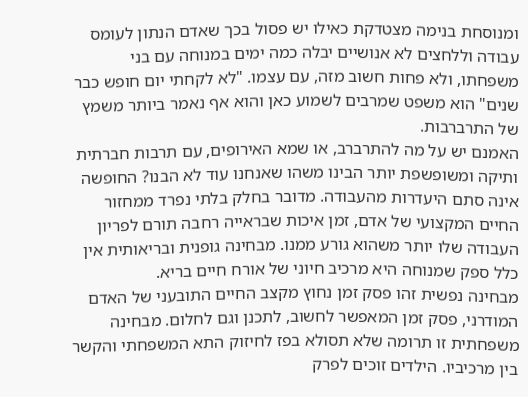ומנוסחת בנימה מצטדקת כאילו יש פסול בכך שאדם הנתון לעומס עבודה וללחצים לא אנושיים יבלה כמה ימים במנוחה עם בני משפחתו, ולא פחות חשוב מזה, עם עצמו. "לא לקחתי יום חופש כבר שנים" הוא משפט שמרבים לשמוע כאן והוא אף נאמר ביותר משמץ של התרברבות.
האמנם יש על מה להתרברב, או שמא האירופים, עם תרבות חברתית ותיקה ומשופשפת יותר הבינו משהו שאנחנו עוד לא הבנו? החופשה אינה סתם היעדרות מהעבודה. מדובר בחלק בלתי נפרד ממחזור החיים המקצועי של אדם, זמן איכות שבראייה רחבה תורם לפריון העבודה שלו יותר משהוא גורע ממנו. מבחינה גופנית ובריאותית אין כלל ספק שמנוחה היא מרכיב חיוני של אורח חיים בריא.
מבחינה נפשית זהו פסק זמן נחוץ מקצב החיים התובעני של האדם המודרני, פסק זמן המאפשר לחשוב, לתכנן וגם לחלום. מבחינה משפחתית זו תרומה שלא תסולא בפז לחיזוק התא המשפחתי והקשר בין מרכיביו. הילדים זוכים לפרק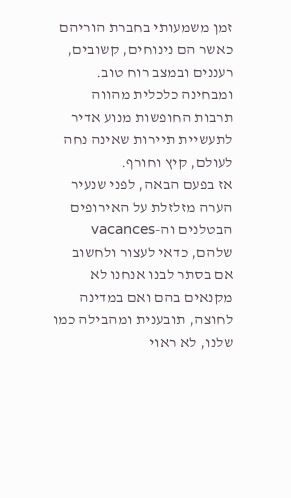זמן משמעותי בחברת הוריהם כאשר הם נינוחים, קשובים, רעננים ובמצב רוח טוב. ומבחינה כלכלית מהווה תרבות החופשות מנוע אדיר לתעשיית תיירות שאינה נחה לעולם, קיץ וחורף.
אז בפעם הבאה, לפני שנעיר הערה מזלזלת על האירופים הבטלנים וה-vacances שלהם, כדאי לעצור ולחשוב אם בסתר לבנו אנחנו לא מקנאים בהם ואם במדינה לחוצה, תובענית ומהבילה כמו שלנו, לא ראוי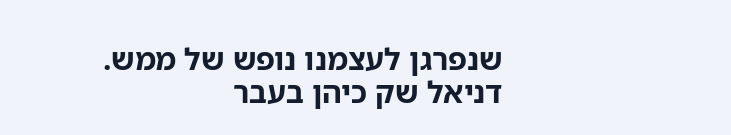שנפרגן לעצמנו נופש של ממש.
דניאל שק כיהן בעבר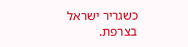כשגריר ישראל בצרפת.